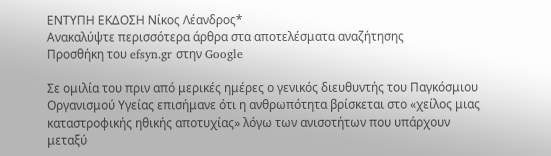ΕΝΤΥΠΗ ΕΚΔΟΣΗ Νίκος Λέανδρος*
Ανακαλύψτε περισσότερα άρθρα στα αποτελέσματα αναζήτησης
Προσθήκη του efsyn.gr στην Google

Σε ομιλία του πριν από μερικές ημέρες ο γενικός διευθυντής του Παγκόσμιου Οργανισμού Υγείας επισήμανε ότι η ανθρωπότητα βρίσκεται στο «χείλος μιας καταστροφικής ηθικής αποτυχίας» λόγω των ανισοτήτων που υπάρχουν μεταξύ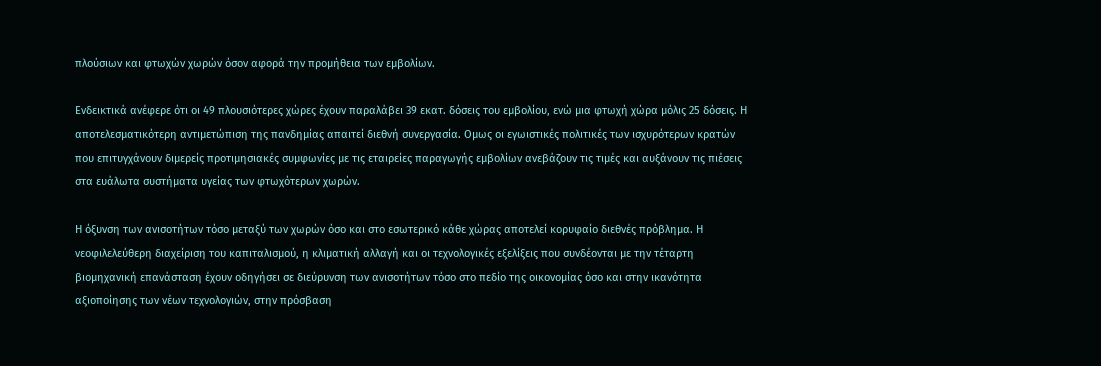πλούσιων και φτωχών χωρών όσον αφορά την προμήθεια των εμβολίων.

Ενδεικτικά ανέφερε ότι οι 49 πλουσιότερες χώρες έχουν παραλάβει 39 εκατ. δόσεις του εμβολίου, ενώ μια φτωχή χώρα μόλις 25 δόσεις. Η αποτελεσματικότερη αντιμετώπιση της πανδημίας απαιτεί διεθνή συνεργασία. Ομως οι εγωιστικές πολιτικές των ισχυρότερων κρατών που επιτυγχάνουν διμερείς προτιμησιακές συμφωνίες με τις εταιρείες παραγωγής εμβολίων ανεβάζουν τις τιμές και αυξάνουν τις πιέσεις στα ευάλωτα συστήματα υγείας των φτωχότερων χωρών.

Η όξυνση των ανισοτήτων τόσο μεταξύ των χωρών όσο και στο εσωτερικό κάθε χώρας αποτελεί κορυφαίο διεθνές πρόβλημα. Η νεοφιλελεύθερη διαχείριση του καπιταλισμού, η κλιματική αλλαγή και οι τεχνολογικές εξελίξεις που συνδέονται με την τέταρτη βιομηχανική επανάσταση έχουν οδηγήσει σε διεύρυνση των ανισοτήτων τόσο στο πεδίο της οικονομίας όσο και στην ικανότητα αξιοποίησης των νέων τεχνολογιών, στην πρόσβαση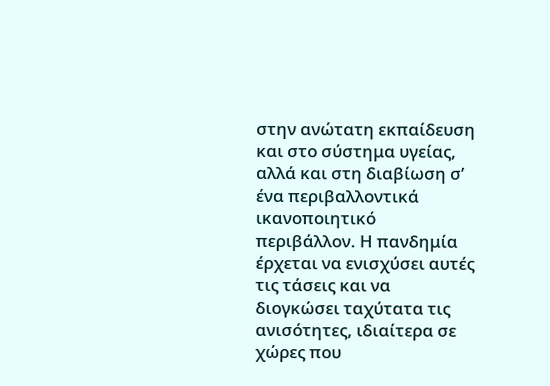στην ανώτατη εκπαίδευση και στο σύστημα υγείας, αλλά και στη διαβίωση σ’ ένα περιβαλλοντικά ικανοποιητικό περιβάλλον. Η πανδημία έρχεται να ενισχύσει αυτές τις τάσεις και να διογκώσει ταχύτατα τις ανισότητες, ιδιαίτερα σε χώρες που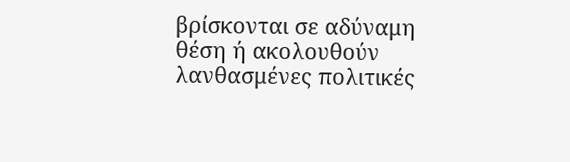βρίσκονται σε αδύναμη θέση ή ακολουθούν λανθασμένες πολιτικές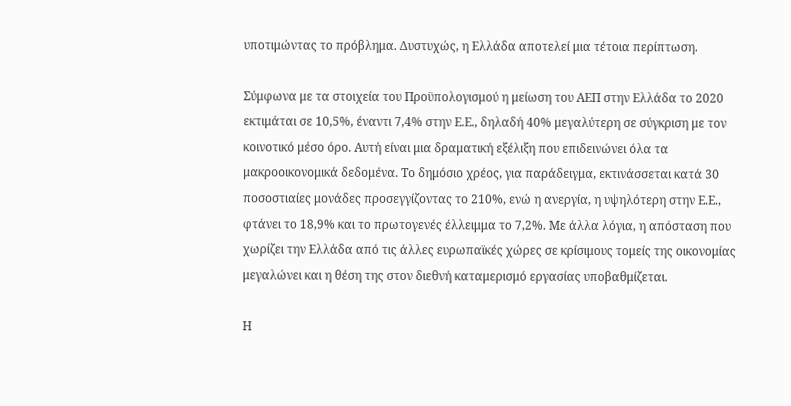υποτιμώντας το πρόβλημα. Δυστυχώς, η Ελλάδα αποτελεί μια τέτοια περίπτωση.

Σύμφωνα με τα στοιχεία του Προϋπολογισμού η μείωση του ΑΕΠ στην Ελλάδα το 2020 εκτιμάται σε 10,5%, έναντι 7,4% στην Ε.Ε., δηλαδή 40% μεγαλύτερη σε σύγκριση με τον κοινοτικό μέσο όρο. Αυτή είναι μια δραματική εξέλιξη που επιδεινώνει όλα τα μακροοικονομικά δεδομένα. Το δημόσιο χρέος, για παράδειγμα, εκτινάσσεται κατά 30 ποσοστιαίες μονάδες προσεγγίζοντας το 210%, ενώ η ανεργία, η υψηλότερη στην Ε.Ε., φτάνει το 18,9% και το πρωτογενές έλλειμμα το 7,2%. Με άλλα λόγια, η απόσταση που χωρίζει την Ελλάδα από τις άλλες ευρωπαϊκές χώρες σε κρίσιμους τομείς της οικονομίας μεγαλώνει και η θέση της στον διεθνή καταμερισμό εργασίας υποβαθμίζεται.

Η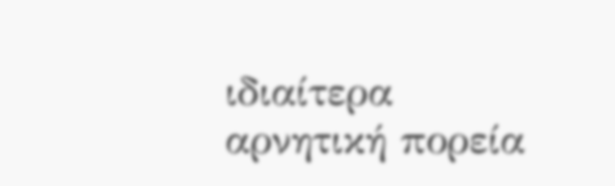ιδιαίτερα αρνητική πορεία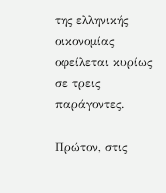της ελληνικής οικονομίας οφείλεται κυρίως σε τρεις παράγοντες.

Πρώτον, στις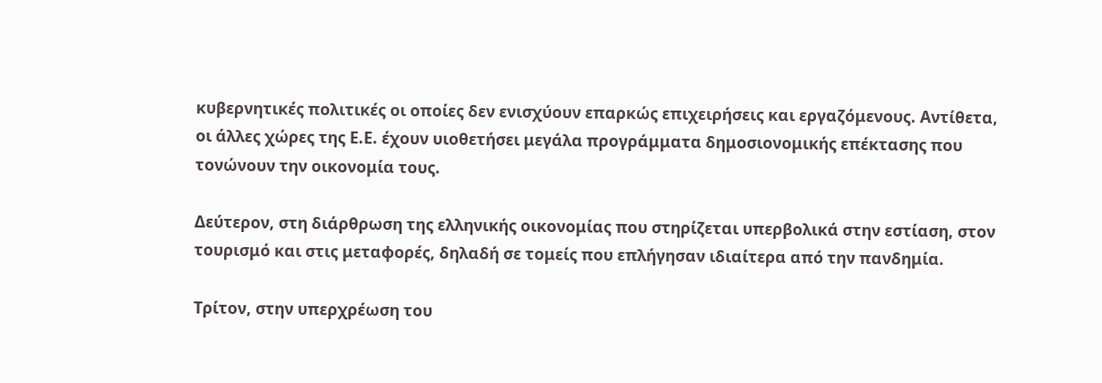κυβερνητικές πολιτικές οι οποίες δεν ενισχύουν επαρκώς επιχειρήσεις και εργαζόμενους. Αντίθετα, οι άλλες χώρες της Ε.Ε. έχουν υιοθετήσει μεγάλα προγράμματα δημοσιονομικής επέκτασης που τονώνουν την οικονομία τους.

Δεύτερον, στη διάρθρωση της ελληνικής οικονομίας που στηρίζεται υπερβολικά στην εστίαση, στον τουρισμό και στις μεταφορές, δηλαδή σε τομείς που επλήγησαν ιδιαίτερα από την πανδημία.

Τρίτον, στην υπερχρέωση του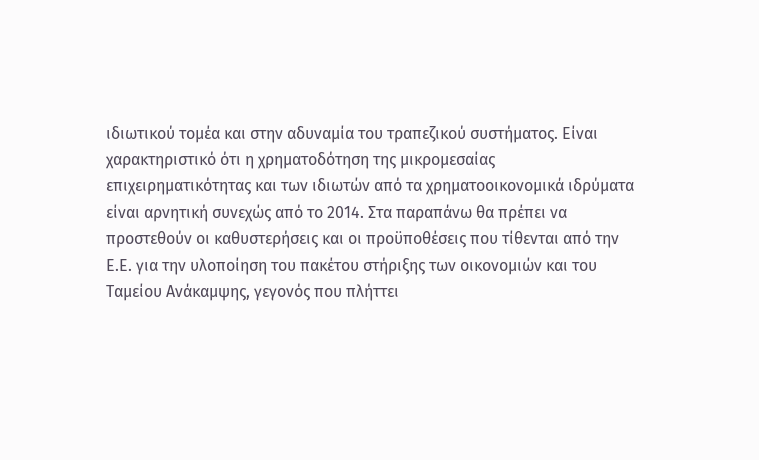ιδιωτικού τομέα και στην αδυναμία του τραπεζικού συστήματος. Είναι χαρακτηριστικό ότι η χρηματοδότηση της μικρομεσαίας επιχειρηματικότητας και των ιδιωτών από τα χρηματοοικονομικά ιδρύματα είναι αρνητική συνεχώς από το 2014. Στα παραπάνω θα πρέπει να προστεθούν οι καθυστερήσεις και οι προϋποθέσεις που τίθενται από την Ε.Ε. για την υλοποίηση του πακέτου στήριξης των οικονομιών και του Ταμείου Ανάκαμψης, γεγονός που πλήττει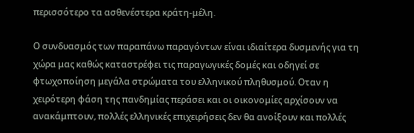περισσότερο τα ασθενέστερα κράτη-μέλη.

Ο συνδυασμός των παραπάνω παραγόντων είναι ιδιαίτερα δυσμενής για τη χώρα μας καθώς καταστρέφει τις παραγωγικές δομές και οδηγεί σε φτωχοποίηση μεγάλα στρώματα του ελληνικού πληθυσμού. Οταν η χειρότερη φάση της πανδημίας περάσει και οι οικονομίες αρχίσουν να ανακάμπτουν, πολλές ελληνικές επιχειρήσεις δεν θα ανοίξουν και πολλές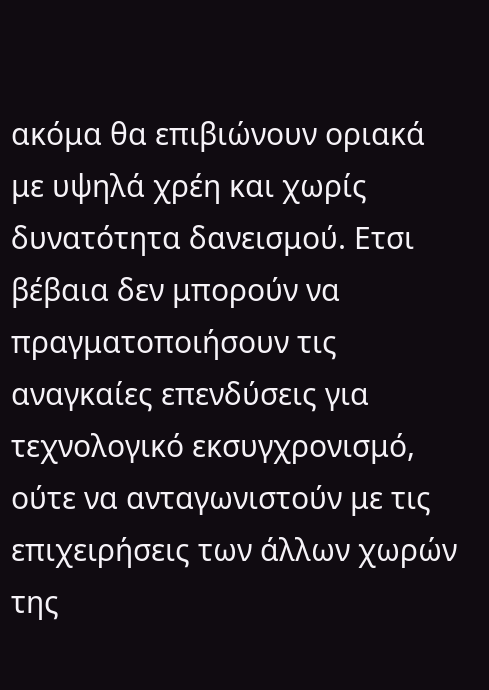ακόμα θα επιβιώνουν οριακά με υψηλά χρέη και χωρίς δυνατότητα δανεισμού. Ετσι βέβαια δεν μπορούν να πραγματοποιήσουν τις αναγκαίες επενδύσεις για τεχνολογικό εκσυγχρονισμό, ούτε να ανταγωνιστούν με τις επιχειρήσεις των άλλων χωρών της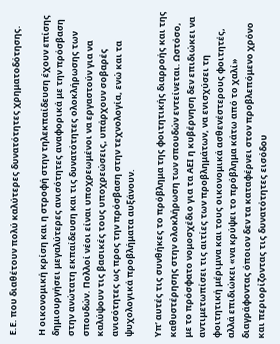Ε.Ε. που διαθέτουν πολύ καλύτερες δυνατότητες χρηματοδότησης.

Η οικονομική κρίση και η στροφή στην τηλεκπαίδευση έχουν επίσης δημιουργήσει μεγαλύτερες ανισότητες αναφορικά με την πρόσβαση στην ανώτατη εκπαίδευση και τις δυνατότητες ολοκλήρωσης των σπουδών. Πολλοί νέοι είναι υποχρεωμένοι να εργαστούν για να καλύψουν τις βασικές τους υποχρεώσεις, υπάρχουν σοβαρές ανισότητες ως προς την πρόσβαση στην τεχνολογία, ενώ και τα ψυχολογικά προβλήματα αυξάνουν.

Υπ’ αυτές τις συνθήκες το πρόβλημα της φοιτητικής διαρροής και της καθυστέρησης στην ολοκλήρωση των σπουδών εντείνεται. Ωστόσο, με το πρόσφατο νομοσχέδιο για τα ΑΕΙ η κυβέρνηση δεν επιδιώκει να αντιμετωπίσει τις αιτίες των προβλημάτων, να ενισχύσει τη φοιτητική μέριμνα και τους οικονομικά ασθενέστερους φοιτητές, αλλά επιδιώκει «να κρύψει το πρόβλημα κάτω από το χαλί» διαγράφοντας όποιον δεν τα καταφέρνει στον προβλεπόμενο χρόνο και περιορίζοντας τις δυνατότητες εισόδου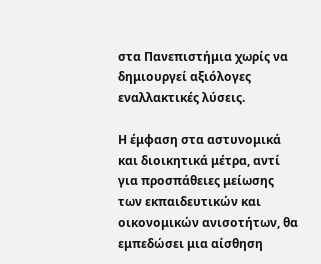στα Πανεπιστήμια χωρίς να δημιουργεί αξιόλογες εναλλακτικές λύσεις.

Η έμφαση στα αστυνομικά και διοικητικά μέτρα, αντί για προσπάθειες μείωσης των εκπαιδευτικών και οικονομικών ανισοτήτων, θα εμπεδώσει μια αίσθηση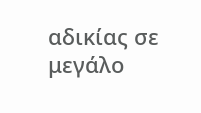αδικίας σε μεγάλο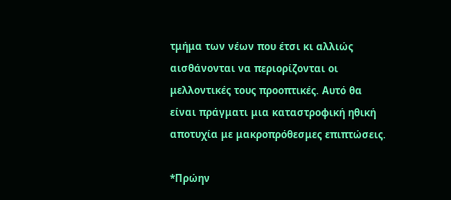τμήμα των νέων που έτσι κι αλλιώς αισθάνονται να περιορίζονται οι μελλοντικές τους προοπτικές. Αυτό θα είναι πράγματι μια καταστροφική ηθική αποτυχία με μακροπρόθεσμες επιπτώσεις.

*Πρώην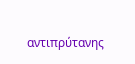αντιπρύτανης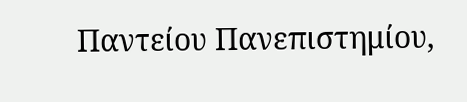Παντείου Πανεπιστημίου,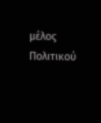μέλος Πολιτικού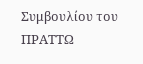Συμβουλίου του ΠΡΑΤΤΩ